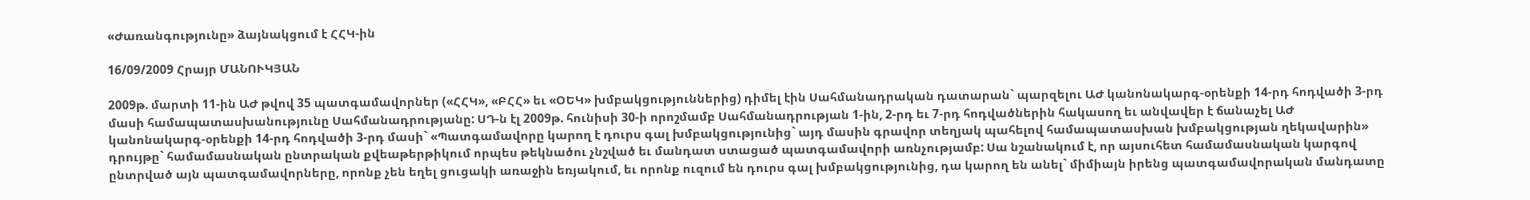«Ժառանգությունը» ձայնակցում է ՀՀԿ-ին

16/09/2009 Հրայր ՄԱՆՈՒԿՅԱՆ

2009թ. մարտի 11-ին ԱԺ թվով 35 պատգամավորներ («ՀՀԿ», «ԲՀՀ» եւ «ՕԵԿ» խմբակցություններից) դիմել էին Սահմանադրական դատարան` պարզելու ԱԺ կանոնակարգ-օրենքի 14-րդ հոդվածի 3-րդ մասի համապատասխանությունը Սահմանադրությանը: ՍԴ-ն էլ 2009թ. հունիսի 30-ի որոշմամբ Սահմանադրության 1-ին, 2-րդ եւ 7-րդ հոդվածներին հակասող եւ անվավեր է ճանաչել ԱԺ կանոնակարգ-օրենքի 14-րդ հոդվածի 3-րդ մասի` «Պատգամավորը կարող է դուրս գալ խմբակցությունից` այդ մասին գրավոր տեղյակ պահելով համապատասխան խմբակցության ղեկավարին» դրույթը` համամասնական ընտրական քվեաթերթիկում որպես թեկնածու չնշված եւ մանդատ ստացած պատգամավորի առնչությամբ: Սա նշանակում է, որ այսուհետ համամասնական կարգով ընտրված այն պատգամավորները, որոնք չեն եղել ցուցակի առաջին եռյակում, եւ որոնք ուզում են դուրս գալ խմբակցությունից, դա կարող են անել` միմիայն իրենց պատգամավորական մանդատը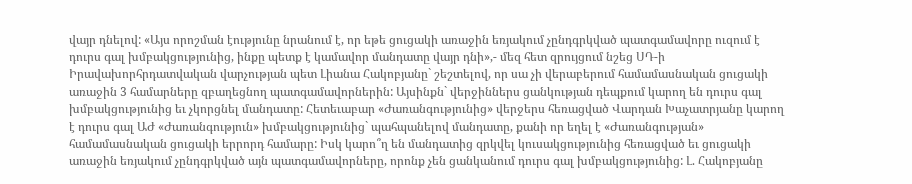վայր դնելով: «Այս որոշման էությունը նրանում է, որ եթե ցուցակի առաջին եռյակում չընդգրկված պատգամավորը ուզում է դուրս գալ խմբակցությունից, ինքը պետք է կամավոր մանդատը վայր դնի»,- մեզ հետ զրույցում նշեց ՍԴ-ի Իրավախորհրդատվական վարչության պետ Լիանա Հակոբյանը` շեշտելով, որ սա չի վերաբերում համամասնական ցուցակի առաջին 3 համարները զբաղեցնող պատգամավորներին: Այսինքն` վերջիններս ցանկության դեպքում կարող են դուրս գալ խմբակցությունից եւ չկորցնել մանդատը: Հետեւաբար «Ժառանգությունից» վերջերս հեռացված Վարդան Խաչատրյանը կարող է դուրս գալ ԱԺ «Ժառանգություն» խմբակցությունից` պահպանելով մանդատը, քանի որ եղել է «Ժառանգության» համամասնական ցուցակի երրորդ համարը: Իսկ կարո՞ղ են մանդատից զրկվել կուսակցությունից հեռացված եւ ցուցակի առաջին եռյակում չընդգրկված այն պատգամավորները, որոնք չեն ցանկանում դուրս գալ խմբակցությունից: Լ. Հակոբյանը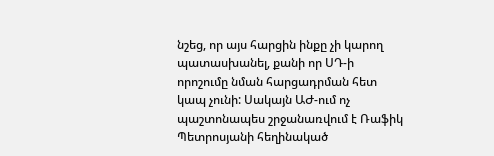նշեց, որ այս հարցին ինքը չի կարող պատասխանել, քանի որ ՍԴ-ի որոշումը նման հարցադրման հետ կապ չունի: Սակայն ԱԺ-ում ոչ պաշտոնապես շրջանառվում է Ռաֆիկ Պետրոսյանի հեղինակած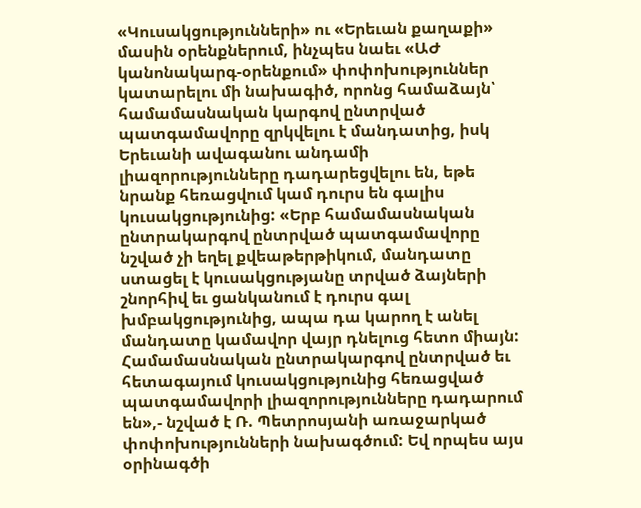«Կուսակցությունների» ու «Երեւան քաղաքի» մասին օրենքներում, ինչպես նաեւ «ԱԺ կանոնակարգ-օրենքում» փոփոխություններ կատարելու մի նախագիծ, որոնց համաձայն՝ համամասնական կարգով ընտրված պատգամավորը զրկվելու է մանդատից, իսկ Երեւանի ավագանու անդամի լիազորությունները դադարեցվելու են, եթե նրանք հեռացվում կամ դուրս են գալիս կուսակցությունից: «Երբ համամասնական ընտրակարգով ընտրված պատգամավորը նշված չի եղել քվեաթերթիկում, մանդատը ստացել է կուսակցությանը տրված ձայների շնորհիվ եւ ցանկանում է դուրս գալ խմբակցությունից, ապա դա կարող է անել մանդատը կամավոր վայր դնելուց հետո միայն: Համամասնական ընտրակարգով ընտրված եւ հետագայում կուսակցությունից հեռացված պատգամավորի լիազորությունները դադարում են»,- նշված է Ռ. Պետրոսյանի առաջարկած փոփոխությունների նախագծում: Եվ որպես այս օրինագծի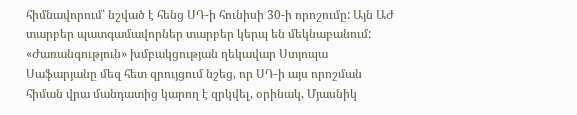հիմնավորում՝ նշված է հենց ՍԴ-ի հունիսի 30-ի որոշումը: Այն ԱԺ տարբեր պատգամավորներ տարբեր կերպ են մեկնաբանում: «Ժառանգություն» խմբակցության ղեկավար Ստյոպա Սաֆարյանը մեզ հետ զրույցում նշեց, որ ՍԴ-ի այս որոշման հիման վրա մանդատից կարող է զրկվել, օրինակ, Մյասնիկ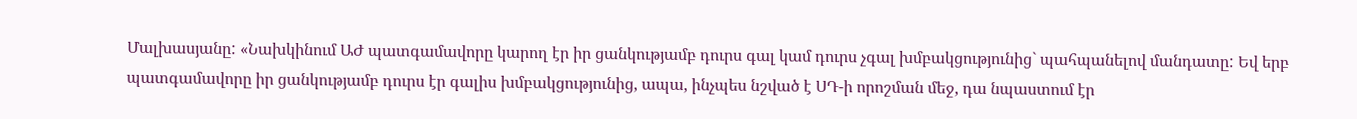Մալխասյանը: «Նախկինում ԱԺ պատգամավորը կարող էր իր ցանկությամբ դուրս գալ կամ դուրս չգալ խմբակցությունից` պահպանելով մանդատը: Եվ երբ պատգամավորը իր ցանկությամբ դուրս էր գալիս խմբակցությունից, ապա, ինչպես նշված է ՍԴ-ի որոշման մեջ, դա նպաստում էր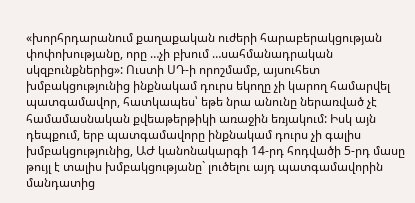«խորհրդարանում քաղաքական ուժերի հարաբերակցության փոփոխությանը, որը …չի բխում …սահմանադրական սկզբունքներից»: Ուստի ՍԴ-ի որոշմամբ, այսուհետ խմբակցությունից ինքնակամ դուրս եկողը չի կարող համարվել պատգամավոր, հատկապես՝ եթե նրա անունը ներառված չէ համամասնական քվեաթերթիկի առաջին եռյակում: Իսկ այն դեպքում, երբ պատգամավորը ինքնակամ դուրս չի գալիս խմբակցությունից, ԱԺ կանոնակարգի 14-րդ հոդվածի 5-րդ մասը թույլ է տալիս խմբակցությանը` լուծելու այդ պատգամավորին մանդատից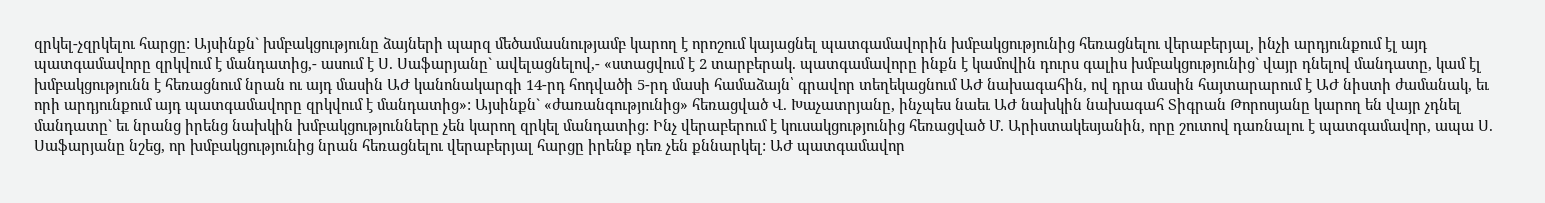զրկել-չզրկելու հարցը: Այսինքն` խմբակցությունը ձայների պարզ մեծամասնությամբ կարող է որոշում կայացնել պատգամավորին խմբակցությունից հեռացնելու վերաբերյալ, ինչի արդյունքում էլ այդ պատգամավորը զրկվում է մանդատից,- ասում է Ս. Սաֆարյանը` ավելացնելով,- «ստացվում է 2 տարբերակ. պատգամավորը ինքն է կամովին դուրս գալիս խմբակցությունից` վայր դնելով մանդատը, կամ էլ խմբակցությունն է հեռացնում նրան ու այդ մասին ԱԺ կանոնակարգի 14-րդ հոդվածի 5-րդ մասի համաձայն՝ գրավոր տեղեկացնում ԱԺ նախագահին, ով դրա մասին հայտարարում է ԱԺ նիստի ժամանակ, եւ որի արդյունքում այդ պատգամավորը զրկվում է մանդատից»: Այսինքն` «ժառանգությունից» հեռացված Վ. Խաչատրյանը, ինչպես նաեւ ԱԺ նախկին նախագահ Տիգրան Թորոսյանը կարող են վայր չդնել մանդատը` եւ նրանց իրենց նախկին խմբակցությունները չեն կարող զրկել մանդատից: Ինչ վերաբերում է կուսակցությունից հեռացված Մ. Արիստակեսյանին, որը շուտով դառնալու է պատգամավոր, ապա Ս. Սաֆարյանը նշեց, որ խմբակցությունից նրան հեռացնելու վերաբերյալ հարցը իրենք դեռ չեն քննարկել: ԱԺ պատգամավոր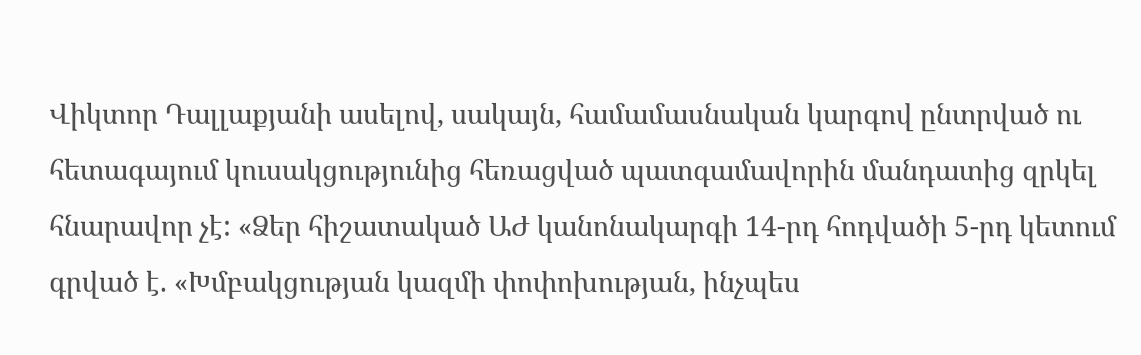Վիկտոր Դալլաքյանի ասելով, սակայն, համամասնական կարգով ընտրված ու հետագայում կուսակցությունից հեռացված պատգամավորին մանդատից զրկել հնարավոր չէ: «Ձեր հիշատակած ԱԺ կանոնակարգի 14-րդ հոդվածի 5-րդ կետում գրված է. «Խմբակցության կազմի փոփոխության, ինչպես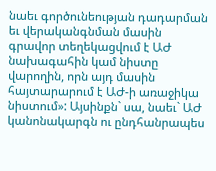նաեւ գործունեության դադարման եւ վերականգնման մասին գրավոր տեղեկացվում է ԱԺ նախագահին կամ նիստը վարողին, որն այդ մասին հայտարարում է ԱԺ-ի առաջիկա նիստում»: Այսինքն` սա, նաեւ` ԱԺ կանոնակարգն ու ընդհանրապես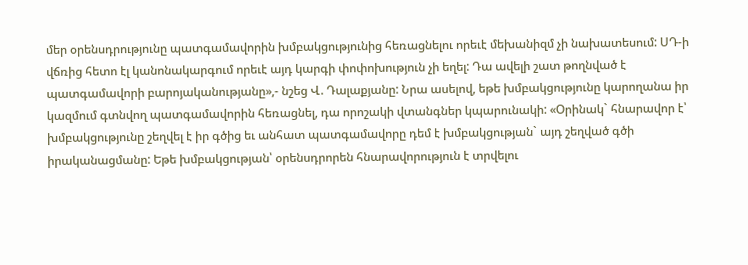մեր օրենսդրությունը պատգամավորին խմբակցությունից հեռացնելու որեւէ մեխանիզմ չի նախատեսում: ՍԴ-ի վճռից հետո էլ կանոնակարգում որեւէ այդ կարգի փոփոխություն չի եղել: Դա ավելի շատ թողնված է պատգամավորի բարոյականությանը»,- նշեց Վ. Դալաքյանը: Նրա ասելով, եթե խմբակցությունը կարողանա իր կազմում գտնվող պատգամավորին հեռացնել, դա որոշակի վտանգներ կպարունակի: «Օրինակ` հնարավոր է՝ խմբակցությունը շեղվել է իր գծից եւ անհատ պատգամավորը դեմ է խմբակցության` այդ շեղված գծի իրականացմանը: Եթե խմբակցության՝ օրենսդրորեն հնարավորություն է տրվելու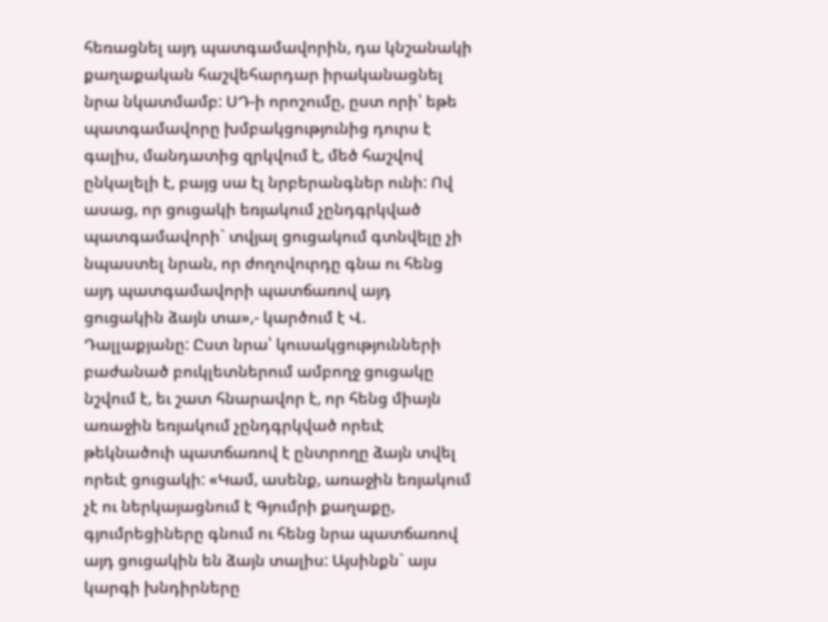հեռացնել այդ պատգամավորին, դա կնշանակի քաղաքական հաշվեհարդար իրականացնել նրա նկատմամբ: ՍԴ-ի որոշումը, ըստ որի՝ եթե պատգամավորը խմբակցությունից դուրս է գալիս, մանդատից զրկվում է, մեծ հաշվով ընկալելի է, բայց սա էլ նրբերանգներ ունի: Ով ասաց, որ ցուցակի եռյակում չընդգրկված պատգամավորի` տվյալ ցուցակում գտնվելը չի նպաստել նրան, որ ժողովուրդը գնա ու հենց այդ պատգամավորի պատճառով այդ ցուցակին ձայն տա»,- կարծում է Վ. Դալլաքյանը: Ըստ նրա՝ կուսակցությունների բաժանած բուկլետներում ամբողջ ցուցակը նշվում է, եւ շատ հնարավոր է, որ հենց միայն առաջին եռյակում չընդգրկված որեւէ թեկնածուի պատճառով է ընտրողը ձայն տվել որեւէ ցուցակի: «Կամ, ասենք, առաջին եռյակում չէ ու ներկայացնում է Գյումրի քաղաքը, գյումրեցիները գնում ու հենց նրա պատճառով այդ ցուցակին են ձայն տալիս: Այսինքն` այս կարգի խնդիրները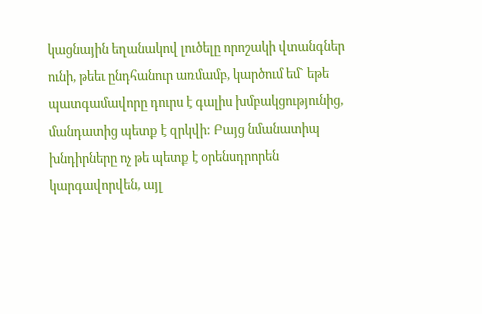կացնային եղանակով լուծելը որոշակի վտանգներ ունի, թեեւ ընդհանուր առմամբ, կարծում եմ` եթե պատգամավորը դուրս է գալիս խմբակցությունից, մանդատից պետք է զրկվի: Բայց նմանատիպ խնդիրները ոչ թե պետք է օրենսդրորեն կարգավորվեն, այլ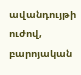ավանդույթի ուժով, բարոյական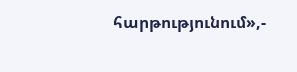հարթությունում»,-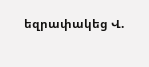եզրափակեց Վ.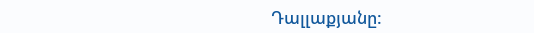Դալլաքյանը: